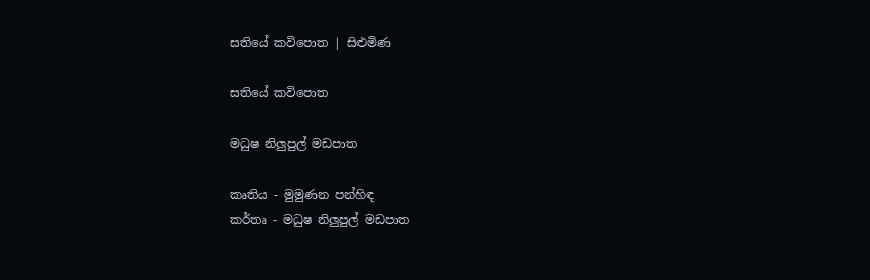සතියේ කවිපොත | සිළුමිණ

සතියේ කවිපොත

මධුෂ නිලුපුල් මඩපාත

කෘතිය - මුමුණන පන්හිඳ
කර්තෘ - මධුෂ නිලුපුල් මඩපාත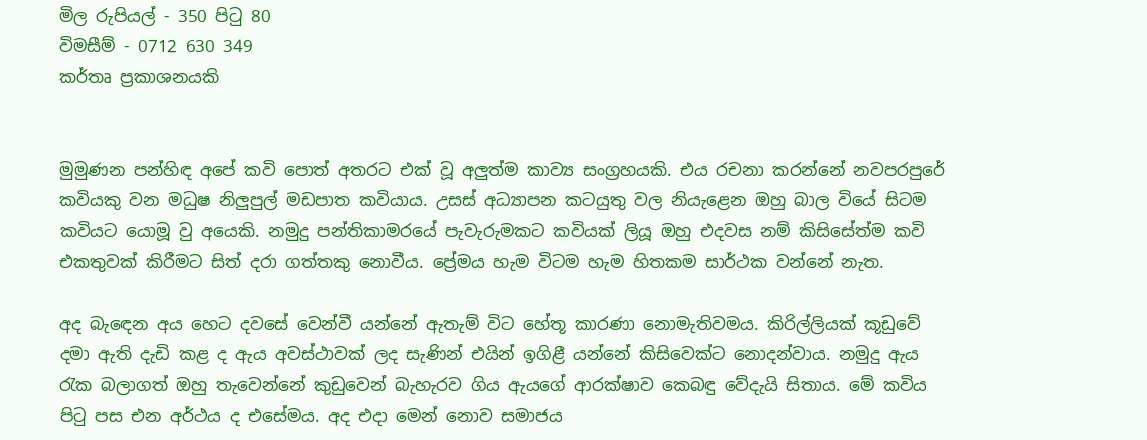මිල රුපියල් - 350 පිටු 80
විමසීම් - 0712 630 349
කර්තෘ ප්‍රකාශනයකි


මුමුණන පන්හිඳ අපේ කවි පොත් අතරට එක් වූ අලුත්ම කාව්‍ය සංග්‍රහයකි. එය රචනා කරන්නේ නවපරපුරේ කවියකු වන මධුෂ නිලුපුල් මඩපාත කවියාය. උසස් අධ්‍යාපන කටයුතු වල නියැළෙන ඔහු බාල වියේ සිටම කවියට යොමූ වු අයෙකි. නමුදු පන්තිකාමරයේ පැවැරුමකට කවියක් ලියූ ඔහු එදවස නම් කිසිසේත්ම කවි එකතුවක් කිරීමට සිත් දරා ගත්තකු නොවීය. ප්‍රේමය හැම විටම හැම හිතකම සාර්ථක වන්නේ නැත.

අද බැඳෙන අය හෙට දවසේ වෙන්වී යන්නේ ඇතැම් විට හේතූ කාරණා නොමැතිවමය. කිරිල්ලියක් කූඩුවේ දමා ඇති දැඩි කළ ද ඇය අවස්ථාවක් ලද සැණින් එයින් ඉගිළී යන්නේ කිසිවෙක්ට නොදන්වාය. නමුදු ඇය රැක බලාගත් ඔහු තැවෙන්නේ කුඩුවෙන් බැහැරව ගිය ඇයගේ ආරක්ෂාව කෙබඳු වේදැයි සිතාය. මේ කවිය පිටු පස එන අර්ථය ද එසේමය. අද එදා මෙන් නොව සමාජය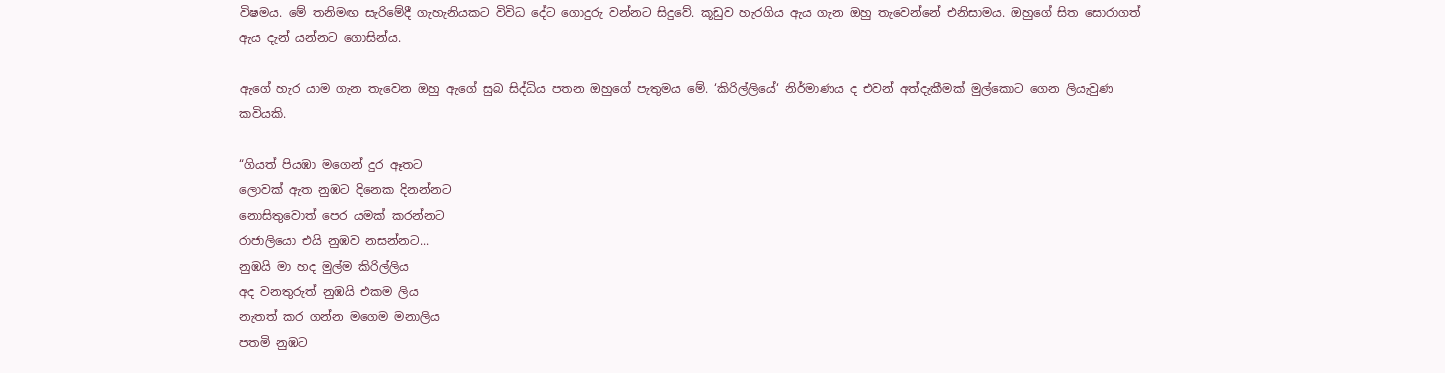විෂමය. මේ තනිමඟ සැරිමේදී ගැහැනියකට විවිධ දේට ගොදුරු වන්නට සිදුවේ. කූඩුව හැරගිය ඇය ගැන ඔහු තැවෙන්නේ එනිසාමය. ඔහුගේ සිත සොරාගත් ඇය දැන් යන්නට ගොසින්ය.

ඇගේ හැර යාම ගැන තැවෙන ඔහු ඇගේ සුබ සිද්ධිය පතන ඔහුගේ පැතුමය මේ. ‘කිරිල්ලියේ‘ නිර්මාණය ද එවන් අත්දැකීමක් මුල්කොට ගෙන ලියැවුණ කවියකි.

“ගියත් පියඹා මගෙන් දුර ඈතට
ලොවක් ඇත නුඹට දිනෙක දිනන්නට
නොසිතුවොත් පෙර යමක් කරන්නට
රාජාලියො එයි නුඹව නසන්නට...
නුඹයි මා හද මුල්ම කිරිල්ලිය
අද වනතුරුත් නුඹයි එකම ලිය
නැතත් කර ගන්න මගෙම මනාලිය
පතමි නුඹට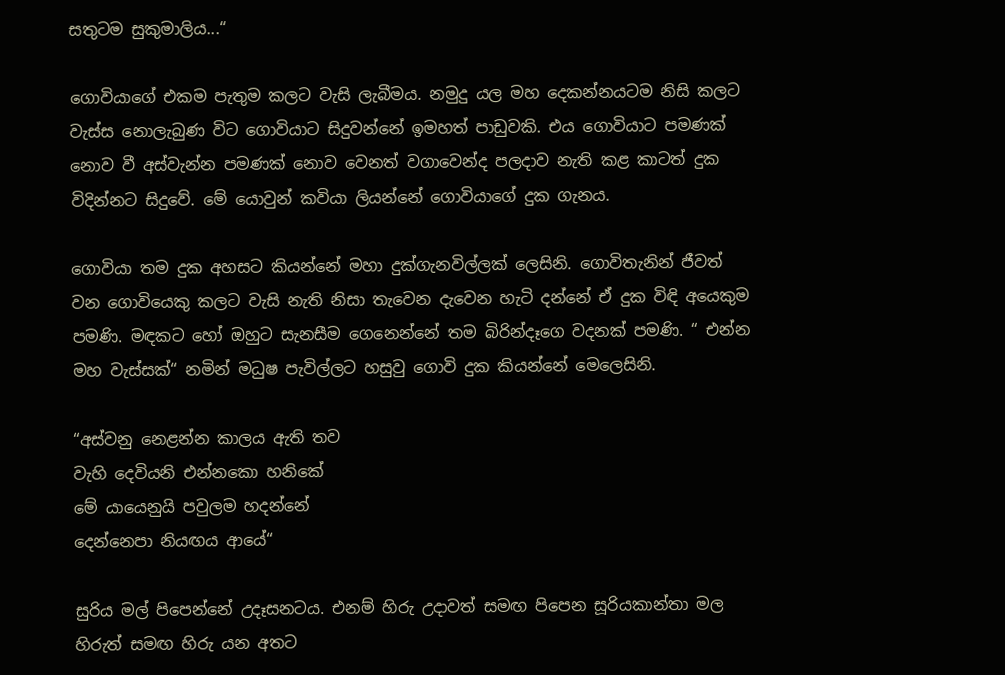සතුටම සුකුමාලිය...“

ගොවියාගේ එකම පැතුම කලට වැසි ලැබීමය. නමුදු යල මහ දෙකන්නයටම නිසි කලට වැස්ස නොලැබුණ විට ගොවියාට සිදුවන්නේ ඉමහත් පාඩුවකි. එය ගොවියාට පමණක් නොව වී අස්වැන්න පමණක් නොව වෙනත් වගාවෙන්ද පලදාව නැති කළ කාටත් දුක විදින්නට සිදුවේ. මේ යොවුන් කවියා ලියන්නේ ගොවියාගේ දුක ගැනය.

ගොවියා තම දුක අහසට කියන්නේ මහා දුක්ගැනවිල්ලක් ලෙසිනි. ගොවිතැනින් ජීවත් වන ගොවියෙකු කලට වැසි නැති නිසා තැවෙන දැවෙන හැටි දන්නේ ඒ දුක විඳි අයෙකුම පමණි. මඳකට හෝ ඔහුට සැනසීම ගෙනෙන්නේ තම බිරින්දෑගෙ වදනක් පමණි. “ එන්න මහ වැස්සක්“ නමින් මධුෂ පැවිල්ලට හසුවු ගොවි දුක කියන්නේ මෙලෙසිනි.

“අස්වනු නෙළන්න කාලය ඇති තව
වැහි දෙවියනි එන්නකො හනිකේ
මේ යායෙනුයි පවුලම හදන්නේ
දෙන්නෙපා නියඟය ආයේ“

සුරිය මල් පිපෙන්නේ උදෑසනටය. එනම් හිරු උදාවත් සමඟ පිපෙන සූරියකාන්තා මල හිරුත් සමඟ හිරු යන අතට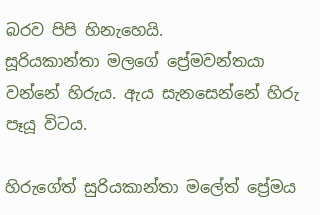බරව පිපි හිනැහෙයි.
සූරියකාන්තා මලගේ ප්‍රේමවන්තයා වන්නේ හිරුය. ඇය සැනසෙන්නේ හිරු පෑයූ විටය.

හිරුගේත් සුරියකාන්තා මලේත් ප්‍රේමය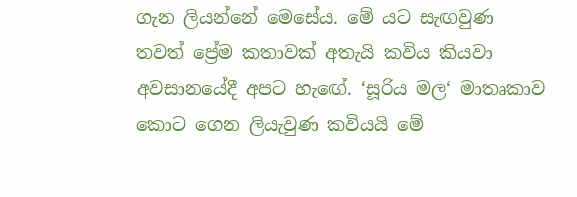ගැන ලියන්නේ මෙසේය. මේ යට සැඟවුණ තවත් ප්‍රේම කතාවක් අතැයි කවිය කියවා අවසානයේදී අපට හැඟේ. ‘සූරිය මල‘ මාතෘකාව කොට ගෙන ලියැවුණ කවියයි මේ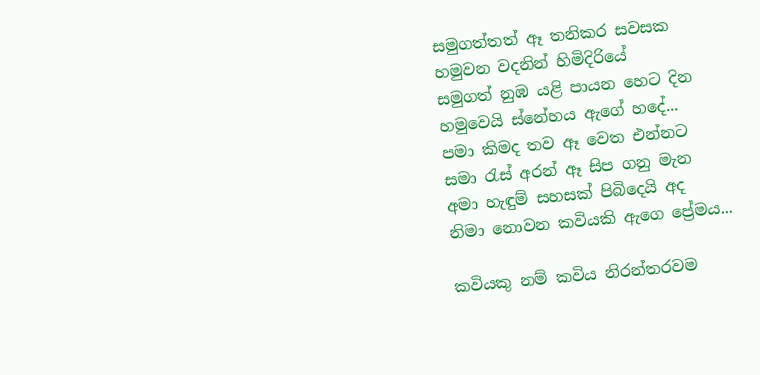සමුගත්තත් ඈ තනිකර සවසක
හමුවන වදනින් හිමිදිරියේ
සමුගත් නුඹ යළි පායන හෙට දින
හමුවෙයි ස්නේහය ඇගේ හදේ...
පමා කිමද තව ඈ වෙත එන්නට
සමා රැස් අරන් ඈ සිප ගනු මැන
අමා හැඳුම් සහසක් පිබිදෙයි අද
නිමා නොවන කවියකි ඇගෙ ප්‍රේමය...

කවියකු නම් කවිය නිරන්තරවම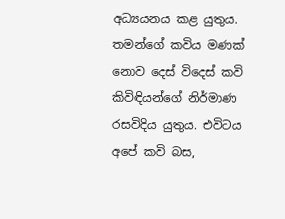අධ්‍යයනය කළ යුතුය. තමන්ගේ කවිය මණක් නොව දෙස් විදෙස් කවි කිවිඳියන්ගේ නිර්මාණ රසවිදිය යුතුය. එවිටය අපේ කවි බස,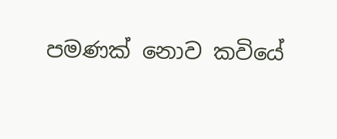පමණක් නොව කවියේ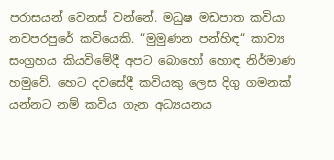පරාසයන් වෙනස් වන්නේ. මධුෂ මඩපාත කවියා නවපරපුරේ කවියෙකි. “මුමුණන පන්හිඳ“ කාව්‍ය සංග්‍රහය කියවිමේදී අපට බොහෝ හොඳ නිර්මාණ හමුවේ. හෙට දවසේදී කවියකු ලෙස දිගු ගමනක් යන්නට නම් කවිය ගැන අධ්‍යයනය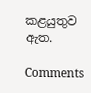කළයුතුව ඇත.

Comments